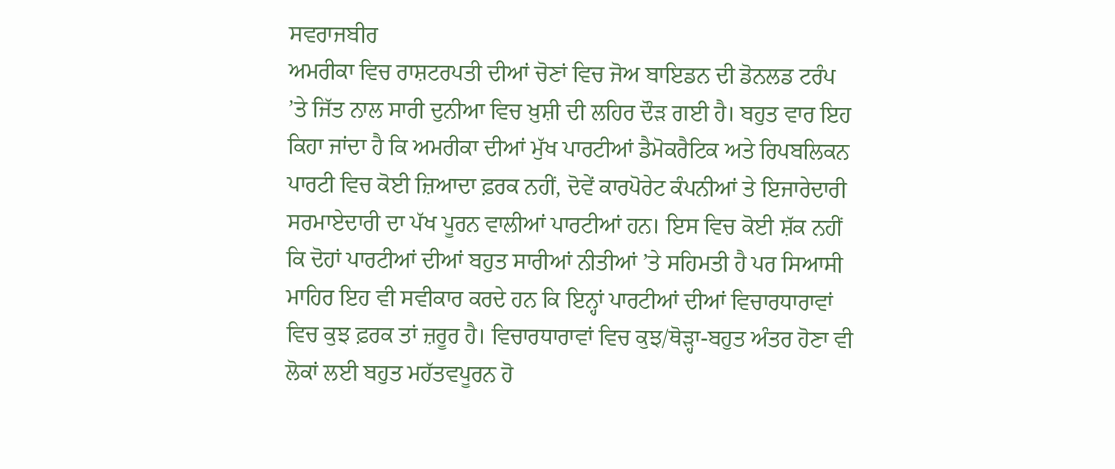ਸਵਰਾਜਬੀਰ
ਅਮਰੀਕਾ ਵਿਚ ਰਾਸ਼ਟਰਪਤੀ ਦੀਆਂ ਚੋਣਾਂ ਵਿਚ ਜੋਅ ਬਾਇਡਨ ਦੀ ਡੋਨਲਡ ਟਰੰਪ ’ਤੇ ਜਿੱਤ ਨਾਲ ਸਾਰੀ ਦੁਨੀਆ ਵਿਚ ਖ਼ੁਸ਼ੀ ਦੀ ਲਹਿਰ ਦੌੜ ਗਈ ਹੈ। ਬਹੁਤ ਵਾਰ ਇਹ ਕਿਹਾ ਜਾਂਦਾ ਹੈ ਕਿ ਅਮਰੀਕਾ ਦੀਆਂ ਮੁੱਖ ਪਾਰਟੀਆਂ ਡੈਮੋਕਰੈਟਿਕ ਅਤੇ ਰਿਪਬਲਿਕਨ ਪਾਰਟੀ ਵਿਚ ਕੋਈ ਜ਼ਿਆਦਾ ਫ਼ਰਕ ਨਹੀਂ, ਦੋਵੇਂ ਕਾਰਪੋਰੇਟ ਕੰਪਨੀਆਂ ਤੇ ਇਜਾਰੇਦਾਰੀ ਸਰਮਾਏਦਾਰੀ ਦਾ ਪੱਖ ਪੂਰਨ ਵਾਲੀਆਂ ਪਾਰਟੀਆਂ ਹਨ। ਇਸ ਵਿਚ ਕੋਈ ਸ਼ੱਕ ਨਹੀਂ ਕਿ ਦੋਹਾਂ ਪਾਰਟੀਆਂ ਦੀਆਂ ਬਹੁਤ ਸਾਰੀਆਂ ਨੀਤੀਆਂ ’ਤੇ ਸਹਿਮਤੀ ਹੈ ਪਰ ਸਿਆਸੀ ਮਾਹਿਰ ਇਹ ਵੀ ਸਵੀਕਾਰ ਕਰਦੇ ਹਨ ਕਿ ਇਨ੍ਹਾਂ ਪਾਰਟੀਆਂ ਦੀਆਂ ਵਿਚਾਰਧਾਰਾਵਾਂ ਵਿਚ ਕੁਝ ਫ਼ਰਕ ਤਾਂ ਜ਼ਰੂਰ ਹੈ। ਵਿਚਾਰਧਾਰਾਵਾਂ ਵਿਚ ਕੁਝ/ਥੋੜ੍ਹਾ-ਬਹੁਤ ਅੰਤਰ ਹੋਣਾ ਵੀ ਲੋਕਾਂ ਲਈ ਬਹੁਤ ਮਹੱਤਵਪੂਰਨ ਹੋ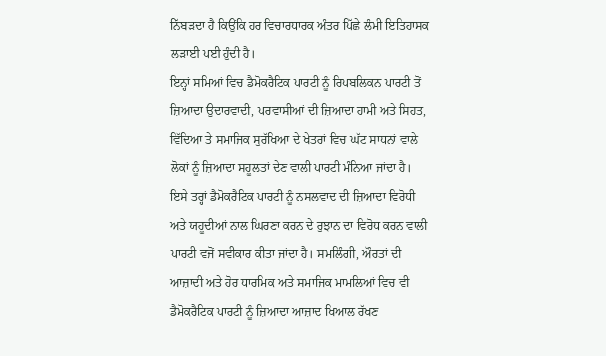ਨਿੱਬੜਦਾ ਹੈ ਕਿਉਂਕਿ ਹਰ ਵਿਚਾਰਧਾਰਕ ਅੰਤਰ ਪਿੱਛੇ ਲੰਮੀ ਇਤਿਹਾਸਕ ਲੜਾਈ ਪਈ ਹੁੰਦੀ ਹੈ।
ਇਨ੍ਹਾਂ ਸਮਿਆਂ ਵਿਚ ਡੈਮੋਕਰੈਟਿਕ ਪਾਰਟੀ ਨੂੰ ਰਿਪਬਲਿਕਨ ਪਾਰਟੀ ਤੋਂ ਜ਼ਿਆਦਾ ਉਦਾਰਵਾਦੀ, ਪਰਵਾਸੀਆਂ ਦੀ ਜ਼ਿਆਦਾ ਹਾਮੀ ਅਤੇ ਸਿਹਤ, ਵਿੱਦਿਆ ਤੇ ਸਮਾਜਿਕ ਸੁਰੱਖਿਆ ਦੇ ਖੇਤਰਾਂ ਵਿਚ ਘੱਟ ਸਾਧਨਾਂ ਵਾਲੇ ਲੋਕਾਂ ਨੂੰ ਜ਼ਿਆਦਾ ਸਹੂਲਤਾਂ ਦੇਣ ਵਾਲੀ ਪਾਰਟੀ ਮੰਨਿਆ ਜਾਂਦਾ ਹੈ। ਇਸੇ ਤਰ੍ਹਾਂ ਡੈਮੋਕਰੈਟਿਕ ਪਾਰਟੀ ਨੂੰ ਨਸਲਵਾਦ ਦੀ ਜ਼ਿਆਦਾ ਵਿਰੋਧੀ ਅਤੇ ਯਹੂਦੀਆਂ ਨਾਲ ਘਿਰਣਾ ਕਰਨ ਦੇ ਰੁਝਾਨ ਦਾ ਵਿਰੋਧ ਕਰਨ ਵਾਲੀ ਪਾਰਟੀ ਵਜੋਂ ਸਵੀਕਾਰ ਕੀਤਾ ਜਾਂਦਾ ਹੈ। ਸਮਲਿੰਗੀ, ਔਰਤਾਂ ਦੀ ਆਜ਼ਾਦੀ ਅਤੇ ਹੋਰ ਧਾਰਮਿਕ ਅਤੇ ਸਮਾਜਿਕ ਮਾਮਲਿਆਂ ਵਿਚ ਵੀ ਡੈਮੋਕਰੈਟਿਕ ਪਾਰਟੀ ਨੂੰ ਜ਼ਿਆਦਾ ਆਜ਼ਾਦ ਖਿਆਲ ਰੱਖਣ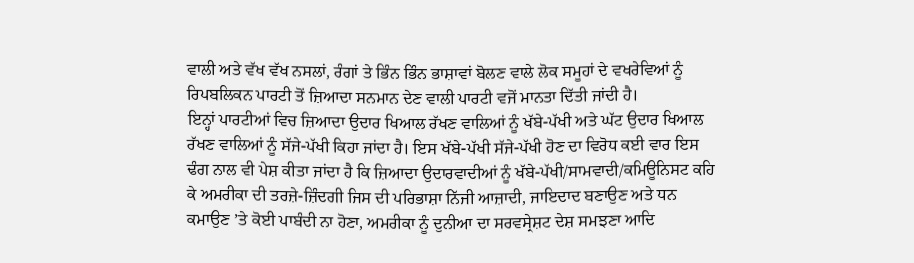ਵਾਲੀ ਅਤੇ ਵੱਖ ਵੱਖ ਨਸਲਾਂ, ਰੰਗਾਂ ਤੇ ਭਿੰਨ ਭਿੰਨ ਭਾਸ਼ਾਵਾਂ ਬੋਲਣ ਵਾਲੇ ਲੋਕ ਸਮੂਹਾਂ ਦੇ ਵਖਰੇਵਿਆਂ ਨੂੰ ਰਿਪਬਲਿਕਨ ਪਾਰਟੀ ਤੋਂ ਜ਼ਿਆਦਾ ਸਨਮਾਨ ਦੇਣ ਵਾਲੀ ਪਾਰਟੀ ਵਜੋਂ ਮਾਨਤਾ ਦਿੱਤੀ ਜਾਂਦੀ ਹੈ।
ਇਨ੍ਹਾਂ ਪਾਰਟੀਆਂ ਵਿਚ ਜ਼ਿਆਦਾ ਉਦਾਰ ਖਿਆਲ ਰੱਖਣ ਵਾਲਿਆਂ ਨੂੰ ਖੱਬੇ-ਪੱਖੀ ਅਤੇ ਘੱਟ ਉਦਾਰ ਖਿਆਲ ਰੱਖਣ ਵਾਲਿਆਂ ਨੂੰ ਸੱਜੇ-ਪੱਖੀ ਕਿਹਾ ਜਾਂਦਾ ਹੈ। ਇਸ ਖੱਬੇ-ਪੱਖੀ ਸੱਜੇ-ਪੱਖੀ ਹੋਣ ਦਾ ਵਿਰੋਧ ਕਈ ਵਾਰ ਇਸ ਢੰਗ ਨਾਲ ਵੀ ਪੇਸ਼ ਕੀਤਾ ਜਾਂਦਾ ਹੈ ਕਿ ਜ਼ਿਆਦਾ ਉਦਾਰਵਾਦੀਆਂ ਨੂੰ ਖੱਬੇ-ਪੱਖੀ/ਸਾਮਵਾਦੀ/ਕਮਿਊਨਿਸਟ ਕਹਿ ਕੇ ਅਮਰੀਕਾ ਦੀ ਤਰਜ਼ੇ-ਜ਼ਿੰਦਗੀ ਜਿਸ ਦੀ ਪਰਿਭਾਸ਼ਾ ਨਿੱਜੀ ਆਜ਼ਾਦੀ, ਜਾਇਦਾਦ ਬਣਾਉਣ ਅਤੇ ਧਨ ਕਮਾਉਣ ’ਤੇ ਕੋਈ ਪਾਬੰਦੀ ਨਾ ਹੋਣਾ, ਅਮਰੀਕਾ ਨੂੰ ਦੁਨੀਆ ਦਾ ਸਰਵਸ੍ਰੇਸ਼ਟ ਦੇਸ਼ ਸਮਝਣਾ ਆਦਿ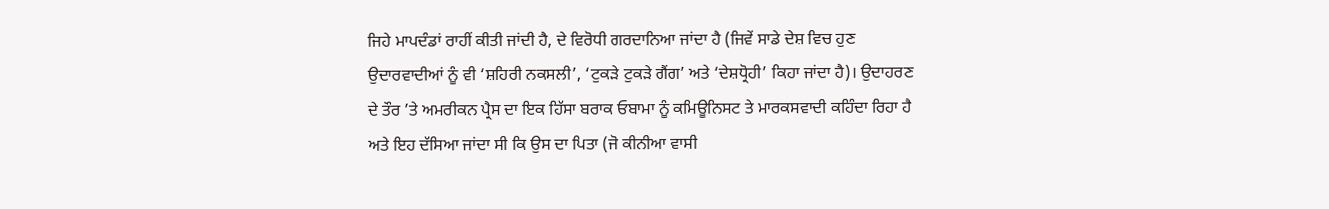ਜਿਹੇ ਮਾਪਦੰਡਾਂ ਰਾਹੀਂ ਕੀਤੀ ਜਾਂਦੀ ਹੈ, ਦੇ ਵਿਰੋਧੀ ਗਰਦਾਨਿਆ ਜਾਂਦਾ ਹੈ (ਜਿਵੇਂ ਸਾਡੇ ਦੇਸ਼ ਵਿਚ ਹੁਣ ਉਦਾਰਵਾਦੀਆਂ ਨੂੰ ਵੀ ‘ਸ਼ਹਿਰੀ ਨਕਸਲੀ’, ‘ਟੁਕੜੇ ਟੁਕੜੇ ਗੈਂਗ’ ਅਤੇ ‘ਦੇਸ਼ਧ੍ਰੋਹੀ’ ਕਿਹਾ ਜਾਂਦਾ ਹੈ)। ਉਦਾਹਰਣ ਦੇ ਤੌਰ ’ਤੇ ਅਮਰੀਕਨ ਪ੍ਰੈਸ ਦਾ ਇਕ ਹਿੱਸਾ ਬਰਾਕ ਓਬਾਮਾ ਨੂੰ ਕਮਿਊਨਿਸਟ ਤੇ ਮਾਰਕਸਵਾਦੀ ਕਹਿੰਦਾ ਰਿਹਾ ਹੈ ਅਤੇ ਇਹ ਦੱਸਿਆ ਜਾਂਦਾ ਸੀ ਕਿ ਉਸ ਦਾ ਪਿਤਾ (ਜੋ ਕੀਨੀਆ ਵਾਸੀ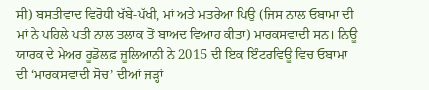ਸੀ) ਬਸਤੀਵਾਦ ਵਿਰੋਧੀ ਖੱਬੇ-ਪੱਖੀ, ਮਾਂ ਅਤੇ ਮਤਰੇਆ ਪਿਉ (ਜਿਸ ਨਾਲ ਓਬਾਮਾ ਦੀ ਮਾਂ ਨੇ ਪਹਿਲੇ ਪਤੀ ਨਾਲ ਤਲਾਕ ਤੋਂ ਬਾਅਦ ਵਿਆਹ ਕੀਤਾ) ਮਾਰਕਸਵਾਦੀ ਸਨ। ਨਿਊ ਯਾਰਕ ਦੇ ਮੇਅਰ ਰੂਡੋਲਫ਼ ਜੂਲਿਆਨੀ ਨੇ 2015 ਦੀ ਇਕ ਇੰਟਰਵਿਊ ਵਿਚ ਓਬਾਮਾ ਦੀ ‘ਮਾਰਕਸਵਾਦੀ ਸੋਚ’ ਦੀਆਂ ਜੜ੍ਹਾਂ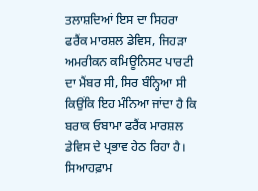ਤਲਾਸ਼ਦਿਆਂ ਇਸ ਦਾ ਸਿਹਰਾ ਫਰੈਂਕ ਮਾਰਸ਼ਲ ਡੇਵਿਸ, ਜਿਹੜਾ ਅਮਰੀਕਨ ਕਮਿਊਨਿਸਟ ਪਾਰਟੀ ਦਾ ਮੈਂਬਰ ਸੀ, ਸਿਰ ਬੰਨ੍ਹਿਆ ਸੀ ਕਿਉਂਕਿ ਇਹ ਮੰਨਿਆ ਜਾਂਦਾ ਹੈ ਕਿ ਬਰਾਕ ਓਬਾਮਾ ਫਰੈਂਕ ਮਾਰਸ਼ਲ ਡੇਵਿਸ ਦੇ ਪ੍ਰਭਾਵ ਹੇਠ ਰਿਹਾ ਹੈ। ਸਿਆਹਫ਼ਾਮ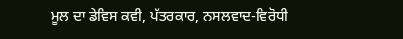ਮੂਲ ਦਾ ਡੇਵਿਸ ਕਵੀ, ਪੱਤਰਕਾਰ, ਨਸਲਵਾਦ-ਵਿਰੋਧੀ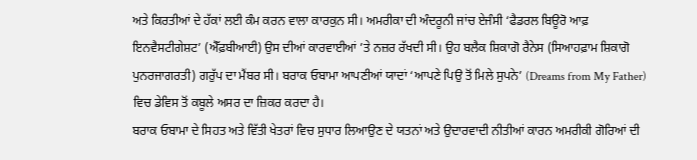ਅਤੇ ਕਿਰਤੀਆਂ ਦੇ ਹੱਕਾਂ ਲਈ ਕੰਮ ਕਰਨ ਵਾਲਾ ਕਾਰਕੁਨ ਸੀ। ਅਮਰੀਕਾ ਦੀ ਅੰਦਰੂਨੀ ਜਾਂਚ ਏਜੰਸੀ ‘ਫੈਡਰਲ ਬਿਊਰੋ ਆਫ਼ ਇਨਵੈਸਟੀਗੇਸ਼ਟ’ (ਐੱਫ਼ਬੀਆਈ) ਉਸ ਦੀਆਂ ਕਾਰਵਾਈਆਂ ’ਤੇ ਨਜ਼ਰ ਰੱਖਦੀ ਸੀ। ਉਹ ਬਲੈਕ ਸ਼ਿਕਾਗੋ ਰੈਨੇਸ (ਸਿਆਹਫ਼ਾਮ ਸ਼ਿਕਾਗੋ ਪੁਨਰਜਾਗਰਤੀ) ਗਰੁੱਪ ਦਾ ਮੈਂਬਰ ਸੀ। ਬਰਾਕ ਓਬਾਮਾ ਆਪਣੀਆਂ ਯਾਦਾਂ ‘ਆਪਣੇ ਪਿਉ ਤੋਂ ਮਿਲੇ ਸੁਪਨੇ’ (Dreams from My Father) ਵਿਚ ਡੇਵਿਸ ਤੋਂ ਕਬੂਲੇ ਅਸਰ ਦਾ ਜ਼ਿਕਰ ਕਰਦਾ ਹੈ।
ਬਰਾਕ ਓਬਾਮਾ ਦੇ ਸਿਹਤ ਅਤੇ ਵਿੱਤੀ ਖੇਤਰਾਂ ਵਿਚ ਸੁਧਾਰ ਲਿਆਉਣ ਦੇ ਯਤਨਾਂ ਅਤੇ ਉਦਾਰਵਾਦੀ ਨੀਤੀਆਂ ਕਾਰਨ ਅਮਰੀਕੀ ਗੋਰਿਆਂ ਦੀ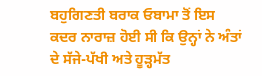ਬਹੁਗਿਣਤੀ ਬਰਾਕ ਓਬਾਮਾ ਤੋਂ ਇਸ ਕਦਰ ਨਾਰਾਜ਼ ਹੋਈ ਸੀ ਕਿ ਉਨ੍ਹਾਂ ਨੇ ਅੰਤਾਂ ਦੇ ਸੱਜੇ-ਪੱਖੀ ਅਤੇ ਹੂੜ੍ਹਮੱਤ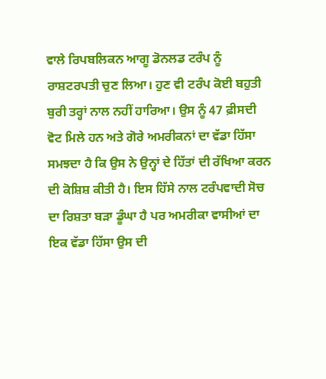ਵਾਲੇ ਰਿਪਬਲਿਕਨ ਆਗੂ ਡੋਨਲਡ ਟਰੰਪ ਨੂੰ ਰਾਸ਼ਟਰਪਤੀ ਚੁਣ ਲਿਆ। ਹੁਣ ਵੀ ਟਰੰਪ ਕੋਈ ਬਹੁਤੀ ਬੁਰੀ ਤਰ੍ਹਾਂ ਨਾਲ ਨਹੀਂ ਹਾਰਿਆ। ਉਸ ਨੂੰ 47 ਫ਼ੀਸਦੀ ਵੋਟ ਮਿਲੇ ਹਨ ਅਤੇ ਗੋਰੇ ਅਮਰੀਕਨਾਂ ਦਾ ਵੱਡਾ ਹਿੱਸਾ ਸਮਝਦਾ ਹੈ ਕਿ ਉਸ ਨੇ ਉਨ੍ਹਾਂ ਦੇ ਹਿੱਤਾਂ ਦੀ ਰੱਖਿਆ ਕਰਨ ਦੀ ਕੋਸ਼ਿਸ਼ ਕੀਤੀ ਹੈ। ਇਸ ਹਿੱਸੇ ਨਾਲ ਟਰੰਪਵਾਦੀ ਸੋਚ ਦਾ ਰਿਸ਼ਤਾ ਬੜਾ ਡੂੰਘਾ ਹੈ ਪਰ ਅਮਰੀਕਾ ਵਾਸੀਆਂ ਦਾ ਇਕ ਵੱਡਾ ਹਿੱਸਾ ਉਸ ਦੀ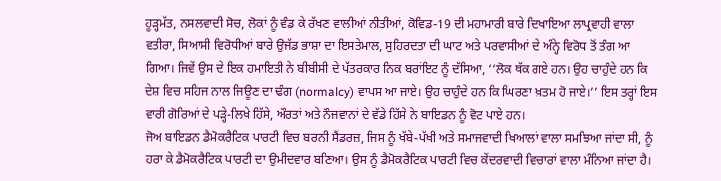ਹੂੜ੍ਹਮੱਤ, ਨਸਲਵਾਦੀ ਸੋਚ, ਲੋਕਾਂ ਨੂੰ ਵੰਡ ਕੇ ਰੱਖਣ ਵਾਲੀਆਂ ਨੀਤੀਆਂ, ਕੋਵਿਡ-19 ਦੀ ਮਹਾਮਾਰੀ ਬਾਰੇ ਦਿਖਾਇਆ ਲਾਪ੍ਰਵਾਹੀ ਵਾਲਾ ਵਤੀਰਾ, ਸਿਆਸੀ ਵਿਰੋਧੀਆਂ ਬਾਰੇ ਉਜੱਡ ਭਾਸ਼ਾ ਦਾ ਇਸਤੇਮਾਲ, ਸੁਹਿਰਦਤਾ ਦੀ ਘਾਟ ਅਤੇ ਪਰਵਾਸੀਆਂ ਦੇ ਅੰਨ੍ਹੇ ਵਿਰੋਧ ਤੋਂ ਤੰਗ ਆ ਗਿਆ। ਜਿਵੇਂ ਉਸ ਦੇ ਇਕ ਹਮਾਇਤੀ ਨੇ ਬੀਬੀਸੀ ਦੇ ਪੱਤਰਕਾਰ ਨਿਕ ਬਰਾਂਇਟ ਨੂੰ ਦੱਸਿਆ, ‘‘ਲੋਕ ਥੱਕ ਗਏ ਹਨ। ਉਹ ਚਾਹੁੰਦੇ ਹਨ ਕਿ ਦੇਸ਼ ਵਿਚ ਸਹਿਜ ਨਾਲ ਜਿਊਣ ਦਾ ਢੰਗ (normalcy) ਵਾਪਸ ਆ ਜਾਏ। ਉਹ ਚਾਹੁੰਦੇ ਹਨ ਕਿ ਘਿਰਣਾ ਖ਼ਤਮ ਹੋ ਜਾਏ।’’ ਇਸ ਤਰ੍ਹਾਂ ਇਸ ਵਾਰੀ ਗੋਰਿਆਂ ਦੇ ਪੜ੍ਹੇ-ਲਿਖੇ ਹਿੱਸੇ, ਔਰਤਾਂ ਅਤੇ ਨੌਜਵਾਨਾਂ ਦੇ ਵੱਡੇ ਹਿੱਸੇ ਨੇ ਬਾਇਡਨ ਨੂੰ ਵੋਟ ਪਾਏ ਹਨ।
ਜੋਅ ਬਾਇਡਨ ਡੈਮੋਕਰੈਟਿਕ ਪਾਰਟੀ ਵਿਚ ਬਰਨੀ ਸੈਂਡਰਜ਼, ਜਿਸ ਨੂੰ ਖੱਬੇ-ਪੱਖੀ ਅਤੇ ਸਮਾਜਵਾਦੀ ਖਿਆਲਾਂ ਵਾਲਾ ਸਮਝਿਆ ਜਾਂਦਾ ਸੀ, ਨੂੰ ਹਰਾ ਕੇ ਡੈਮੋਕਰੈਟਿਕ ਪਾਰਟੀ ਦਾ ਉਮੀਦਵਾਰ ਬਣਿਆ। ਉਸ ਨੂੰ ਡੈਮੋਕਰੈਟਿਕ ਪਾਰਟੀ ਵਿਚ ਕੇਂਦਰਵਾਦੀ ਵਿਚਾਰਾਂ ਵਾਲਾ ਮੰਨਿਆ ਜਾਂਦਾ ਹੈ।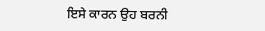ਇਸੇ ਕਾਰਨ ਉਹ ਬਰਨੀ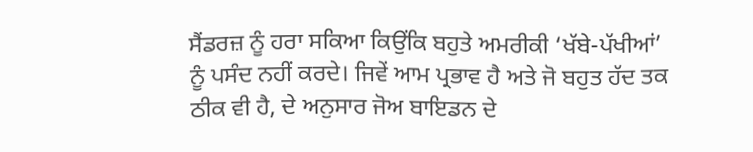ਸੈਂਡਰਜ਼ ਨੂੰ ਹਰਾ ਸਕਿਆ ਕਿਉਂਕਿ ਬਹੁਤੇ ਅਮਰੀਕੀ ‘ਖੱਬੇ-ਪੱਖੀਆਂ’ ਨੂੰ ਪਸੰਦ ਨਹੀਂ ਕਰਦੇ। ਜਿਵੇਂ ਆਮ ਪ੍ਰਭਾਵ ਹੈ ਅਤੇ ਜੋ ਬਹੁਤ ਹੱਦ ਤਕ ਠੀਕ ਵੀ ਹੈ, ਦੇ ਅਨੁਸਾਰ ਜੋਅ ਬਾਇਡਨ ਦੇ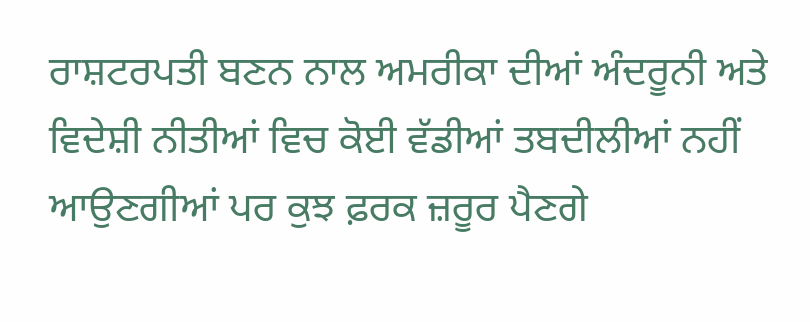ਰਾਸ਼ਟਰਪਤੀ ਬਣਨ ਨਾਲ ਅਮਰੀਕਾ ਦੀਆਂ ਅੰਦਰੂਨੀ ਅਤੇ ਵਿਦੇਸ਼ੀ ਨੀਤੀਆਂ ਵਿਚ ਕੋਈ ਵੱਡੀਆਂ ਤਬਦੀਲੀਆਂ ਨਹੀਂ ਆਉਣਗੀਆਂ ਪਰ ਕੁਝ ਫ਼ਰਕ ਜ਼ਰੂਰ ਪੈਣਗੇ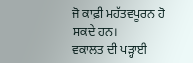ਜੋ ਕਾਫ਼ੀ ਮਹੱਤਵਪੂਰਨ ਹੋ ਸਕਦੇ ਹਨ।
ਵਕਾਲਤ ਦੀ ਪੜ੍ਹਾਈ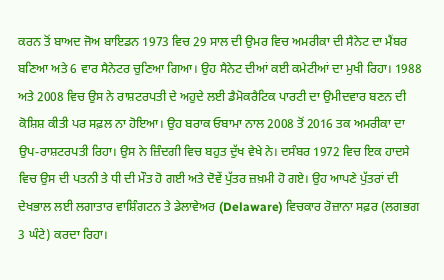ਕਰਨ ਤੋਂ ਬਾਅਦ ਜੋਅ ਬਾਇਡਨ 1973 ਵਿਚ 29 ਸਾਲ ਦੀ ਉਮਰ ਵਿਚ ਅਮਰੀਕਾ ਦੀ ਸੈਨੇਟ ਦਾ ਮੈਂਬਰ ਬਣਿਆ ਅਤੇ 6 ਵਾਰ ਸੈਨੇਟਰ ਚੁਣਿਆ ਗਿਆ। ਉਹ ਸੈਨੇਟ ਦੀਆਂ ਕਈ ਕਮੇਟੀਆਂ ਦਾ ਮੁਖੀ ਰਿਹਾ। 1988 ਅਤੇ 2008 ਵਿਚ ਉਸ ਨੇ ਰਾਸ਼ਟਰਪਤੀ ਦੇ ਅਹੁਦੇ ਲਈ ਡੈਮੋਕਰੈਟਿਕ ਪਾਰਟੀ ਦਾ ਉਮੀਦਵਾਰ ਬਣਨ ਦੀ ਕੋਸ਼ਿਸ਼ ਕੀਤੀ ਪਰ ਸਫ਼ਲ ਨਾ ਹੋਇਆ। ਉਹ ਬਰਾਕ ਓਬਾਮਾ ਨਾਲ 2008 ਤੋਂ 2016 ਤਕ ਅਮਰੀਕਾ ਦਾ ਉਪ-ਰਾਸ਼ਟਰਪਤੀ ਰਿਹਾ। ਉਸ ਨੇ ਜ਼ਿੰਦਗੀ ਵਿਚ ਬਹੁਤ ਦੁੱਖ ਵੇਖੇ ਨੇ। ਦਸੰਬਰ 1972 ਵਿਚ ਇਕ ਹਾਦਸੇ ਵਿਚ ਉਸ ਦੀ ਪਤਨੀ ਤੇ ਧੀ ਦੀ ਮੌਤ ਹੋ ਗਈ ਅਤੇ ਦੋਵੇਂ ਪੁੱਤਰ ਜ਼ਖ਼ਮੀ ਹੋ ਗਏ। ਉਹ ਆਪਣੇ ਪੁੱਤਰਾਂ ਦੀ ਦੇਖਭਾਲ ਲਈ ਲਗਾਤਾਰ ਵਾਸ਼ਿੰਗਟਨ ਤੇ ਡੇਲਾਵੇਅਰ (Delaware) ਵਿਚਕਾਰ ਰੋਜ਼ਾਨਾ ਸਫ਼ਰ (ਲਗਭਗ 3 ਘੰਟੇ) ਕਰਦਾ ਰਿਹਾ।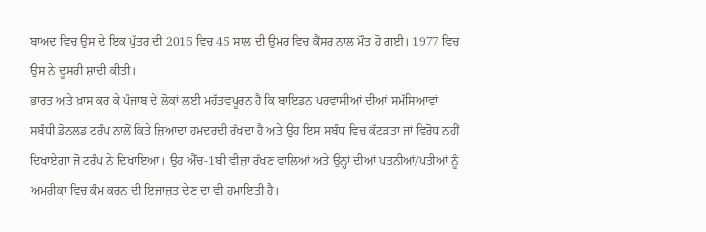ਬਾਅਦ ਵਿਚ ਉਸ ਦੇ ਇਕ ਪੁੱਤਰ ਦੀ 2015 ਵਿਚ 45 ਸਾਲ ਦੀ ਉਮਰ ਵਿਚ ਕੈਂਸਰ ਨਾਲ ਮੌਤ ਹੋ ਗਈ। 1977 ਵਿਚ ਉਸ ਨੇ ਦੂਸਰੀ ਸ਼ਾਦੀ ਕੀਤੀ।
ਭਾਰਤ ਅਤੇ ਖ਼ਾਸ ਕਰ ਕੇ ਪੰਜਾਬ ਦੇ ਲੋਕਾਂ ਲਈ ਮਹੱਤਵਪੂਰਨ ਹੈ ਕਿ ਬਾਇਡਨ ਪਰਵਾਸੀਆਂ ਦੀਆਂ ਸਮੱਸਿਆਵਾਂ ਸਬੰਧੀ ਡੋਨਲਡ ਟਰੰਪ ਨਾਲੋਂ ਕਿਤੇ ਜ਼ਿਆਦਾ ਹਮਦਰਦੀ ਰੱਖਦਾ ਹੈ ਅਤੇ ਉਹ ਇਸ ਸਬੰਧ ਵਿਚ ਕੱਟੜਤਾ ਜਾਂ ਵਿਰੋਧ ਨਹੀਂ ਦਿਖਾਏਗਾ ਜੋ ਟਰੰਪ ਨੇ ਦਿਖਾਇਆ। ਉਹ ਐੱਚ-1ਬੀ ਵੀਜ਼ਾ ਰੱਖਣ ਵਾਲਿਆਂ ਅਤੇ ਉਨ੍ਹਾਂ ਦੀਆਂ ਪਤਨੀਆਂ/ਪਤੀਆਂ ਨੂੰ ਅਮਰੀਕਾ ਵਿਚ ਕੰਮ ਕਰਨ ਦੀ ਇਜਾਜ਼ਤ ਦੇਣ ਦਾ ਵੀ ਹਮਾਇਤੀ ਹੈ।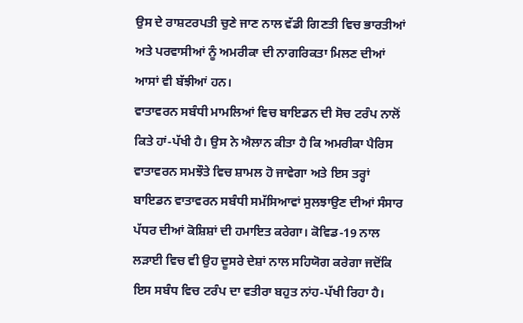ਉਸ ਦੇ ਰਾਸ਼ਟਰਪਤੀ ਚੁਣੇ ਜਾਣ ਨਾਲ ਵੱਡੀ ਗਿਣਤੀ ਵਿਚ ਭਾਰਤੀਆਂ ਅਤੇ ਪਰਵਾਸੀਆਂ ਨੂੰ ਅਮਰੀਕਾ ਦੀ ਨਾਗਰਿਕਤਾ ਮਿਲਣ ਦੀਆਂ ਆਸਾਂ ਵੀ ਬੱਝੀਆਂ ਹਨ।
ਵਾਤਾਵਰਨ ਸਬੰਧੀ ਮਾਮਲਿਆਂ ਵਿਚ ਬਾਇਡਨ ਦੀ ਸੋਚ ਟਰੰਪ ਨਾਲੋਂ ਕਿਤੇ ਹਾਂ-ਪੱਖੀ ਹੈ। ਉਸ ਨੇ ਐਲਾਨ ਕੀਤਾ ਹੈ ਕਿ ਅਮਰੀਕਾ ਪੈਰਿਸ ਵਾਤਾਵਰਨ ਸਮਝੌਤੇ ਵਿਚ ਸ਼ਾਮਲ ਹੋ ਜਾਵੇਗਾ ਅਤੇ ਇਸ ਤਰ੍ਹਾਂ ਬਾਇਡਨ ਵਾਤਾਵਰਨ ਸਬੰਧੀ ਸਮੱਸਿਆਵਾਂ ਸੁਲਝਾਉਣ ਦੀਆਂ ਸੰਸਾਰ ਪੱਧਰ ਦੀਆਂ ਕੋਸ਼ਿਸ਼ਾਂ ਦੀ ਹਮਾਇਤ ਕਰੇਗਾ। ਕੋਵਿਡ-19 ਨਾਲ ਲੜਾਈ ਵਿਚ ਵੀ ਉਹ ਦੂਸਰੇ ਦੇਸ਼ਾਂ ਨਾਲ ਸਹਿਯੋਗ ਕਰੇਗਾ ਜਦੋਂਕਿ ਇਸ ਸਬੰਧ ਵਿਚ ਟਰੰਪ ਦਾ ਵਤੀਰਾ ਬਹੁਤ ਨਾਂਹ-ਪੱਖੀ ਰਿਹਾ ਹੈ।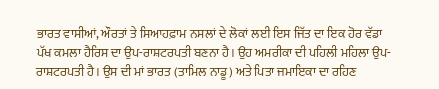ਭਾਰਤ ਵਾਸੀਆਂ, ਔਰਤਾਂ ਤੇ ਸਿਆਹਫ਼ਾਮ ਨਸਲਾਂ ਦੇ ਲੋਕਾਂ ਲਈ ਇਸ ਜਿੱਤ ਦਾ ਇਕ ਹੋਰ ਵੱਡਾ ਪੱਖ ਕਮਲਾ ਹੈਰਿਸ ਦਾ ਉਪ-ਰਾਸ਼ਟਰਪਤੀ ਬਣਨਾ ਹੈ। ਉਹ ਅਮਰੀਕਾ ਦੀ ਪਹਿਲੀ ਮਹਿਲਾ ਉਪ-ਰਾਸ਼ਟਰਪਤੀ ਹੈ। ਉਸ ਦੀ ਮਾਂ ਭਾਰਤ (ਤਾਮਿਲ ਨਾਡੂ) ਅਤੇ ਪਿਤਾ ਜਮਾਇਕਾ ਦਾ ਰਹਿਣ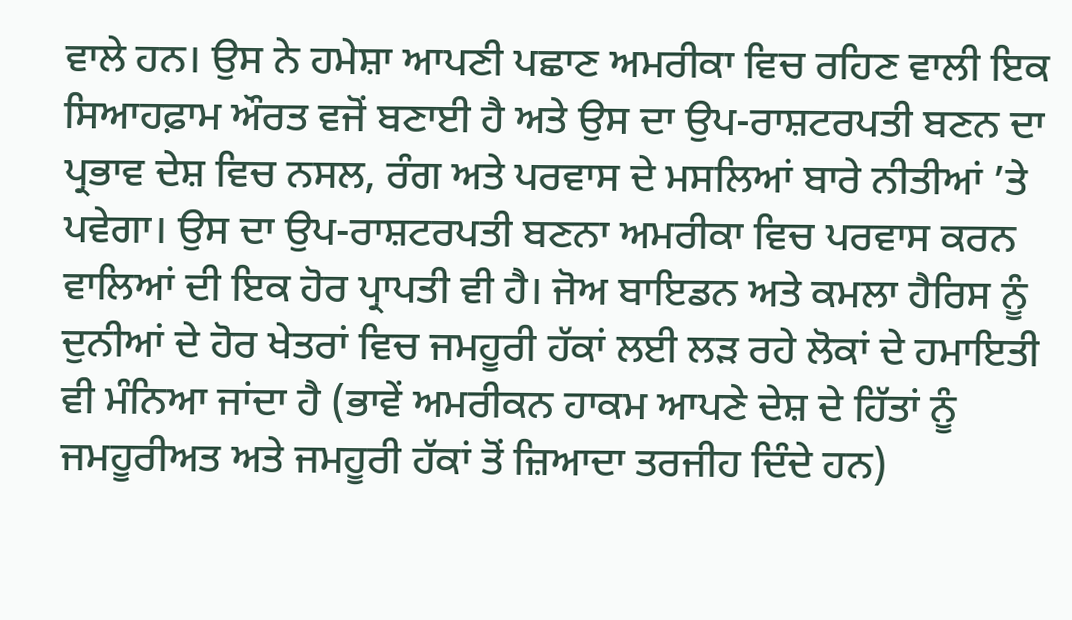ਵਾਲੇ ਹਨ। ਉਸ ਨੇ ਹਮੇਸ਼ਾ ਆਪਣੀ ਪਛਾਣ ਅਮਰੀਕਾ ਵਿਚ ਰਹਿਣ ਵਾਲੀ ਇਕ ਸਿਆਹਫ਼ਾਮ ਔਰਤ ਵਜੋਂ ਬਣਾਈ ਹੈ ਅਤੇ ਉਸ ਦਾ ਉਪ-ਰਾਸ਼ਟਰਪਤੀ ਬਣਨ ਦਾ ਪ੍ਰਭਾਵ ਦੇਸ਼ ਵਿਚ ਨਸਲ, ਰੰਗ ਅਤੇ ਪਰਵਾਸ ਦੇ ਮਸਲਿਆਂ ਬਾਰੇ ਨੀਤੀਆਂ ’ਤੇ ਪਵੇਗਾ। ਉਸ ਦਾ ਉਪ-ਰਾਸ਼ਟਰਪਤੀ ਬਣਨਾ ਅਮਰੀਕਾ ਵਿਚ ਪਰਵਾਸ ਕਰਨ ਵਾਲਿਆਂ ਦੀ ਇਕ ਹੋਰ ਪ੍ਰਾਪਤੀ ਵੀ ਹੈ। ਜੋਅ ਬਾਇਡਨ ਅਤੇ ਕਮਲਾ ਹੈਰਿਸ ਨੂੰ ਦੁਨੀਆਂ ਦੇ ਹੋਰ ਖੇਤਰਾਂ ਵਿਚ ਜਮਹੂਰੀ ਹੱਕਾਂ ਲਈ ਲੜ ਰਹੇ ਲੋਕਾਂ ਦੇ ਹਮਾਇਤੀ ਵੀ ਮੰਨਿਆ ਜਾਂਦਾ ਹੈ (ਭਾਵੇਂ ਅਮਰੀਕਨ ਹਾਕਮ ਆਪਣੇ ਦੇਸ਼ ਦੇ ਹਿੱਤਾਂ ਨੂੰ ਜਮਹੂਰੀਅਤ ਅਤੇ ਜਮਹੂਰੀ ਹੱਕਾਂ ਤੋਂ ਜ਼ਿਆਦਾ ਤਰਜੀਹ ਦਿੰਦੇ ਹਨ)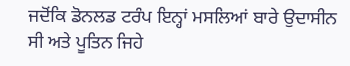ਜਦੋਂਕਿ ਡੋਨਲਡ ਟਰੰਪ ਇਨ੍ਹਾਂ ਮਸਲਿਆਂ ਬਾਰੇ ਉਦਾਸੀਨ ਸੀ ਅਤੇ ਪੂਤਿਨ ਜਿਹੇ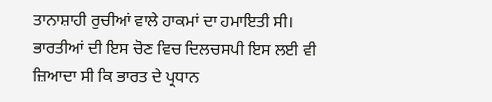ਤਾਨਾਸ਼ਾਹੀ ਰੁਚੀਆਂ ਵਾਲੇ ਹਾਕਮਾਂ ਦਾ ਹਮਾਇਤੀ ਸੀ। ਭਾਰਤੀਆਂ ਦੀ ਇਸ ਚੋਣ ਵਿਚ ਦਿਲਚਸਪੀ ਇਸ ਲਈ ਵੀ ਜ਼ਿਆਦਾ ਸੀ ਕਿ ਭਾਰਤ ਦੇ ਪ੍ਰਧਾਨ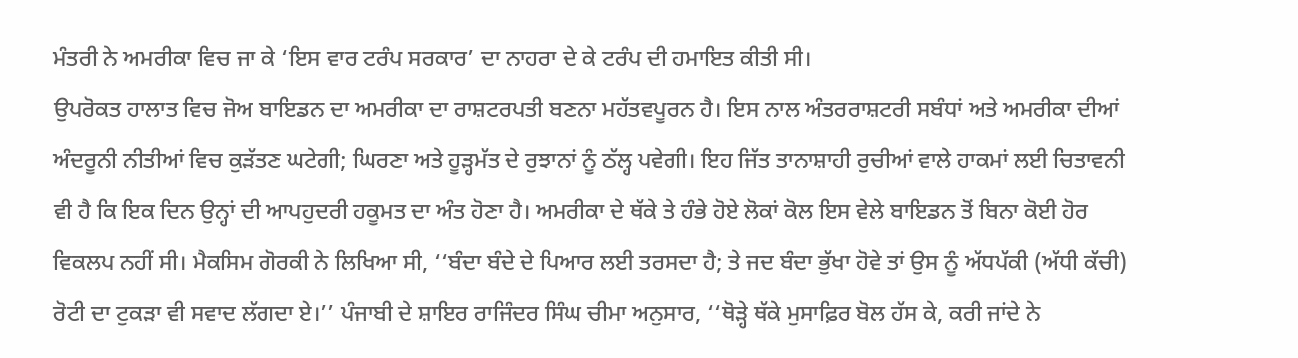ਮੰਤਰੀ ਨੇ ਅਮਰੀਕਾ ਵਿਚ ਜਾ ਕੇ ‘ਇਸ ਵਾਰ ਟਰੰਪ ਸਰਕਾਰ’ ਦਾ ਨਾਹਰਾ ਦੇ ਕੇ ਟਰੰਪ ਦੀ ਹਮਾਇਤ ਕੀਤੀ ਸੀ।
ਉਪਰੋਕਤ ਹਾਲਾਤ ਵਿਚ ਜੋਅ ਬਾਇਡਨ ਦਾ ਅਮਰੀਕਾ ਦਾ ਰਾਸ਼ਟਰਪਤੀ ਬਣਨਾ ਮਹੱਤਵਪੂਰਨ ਹੈ। ਇਸ ਨਾਲ ਅੰਤਰਰਾਸ਼ਟਰੀ ਸਬੰਧਾਂ ਅਤੇ ਅਮਰੀਕਾ ਦੀਆਂ ਅੰਦਰੂਨੀ ਨੀਤੀਆਂ ਵਿਚ ਕੁੜੱਤਣ ਘਟੇਗੀ; ਘਿਰਣਾ ਅਤੇ ਹੂੜ੍ਹਮੱਤ ਦੇ ਰੁਝਾਨਾਂ ਨੂੰ ਠੱਲ੍ਹ ਪਵੇਗੀ। ਇਹ ਜਿੱਤ ਤਾਨਾਸ਼ਾਹੀ ਰੁਚੀਆਂ ਵਾਲੇ ਹਾਕਮਾਂ ਲਈ ਚਿਤਾਵਨੀ ਵੀ ਹੈ ਕਿ ਇਕ ਦਿਨ ਉਨ੍ਹਾਂ ਦੀ ਆਪਹੁਦਰੀ ਹਕੂਮਤ ਦਾ ਅੰਤ ਹੋਣਾ ਹੈ। ਅਮਰੀਕਾ ਦੇ ਥੱਕੇ ਤੇ ਹੰਭੇ ਹੋਏ ਲੋਕਾਂ ਕੋਲ ਇਸ ਵੇਲੇ ਬਾਇਡਨ ਤੋਂ ਬਿਨਾ ਕੋਈ ਹੋਰ ਵਿਕਲਪ ਨਹੀਂ ਸੀ। ਮੈਕਸਿਮ ਗੋਰਕੀ ਨੇ ਲਿਖਿਆ ਸੀ, ‘‘ਬੰਦਾ ਬੰਦੇ ਦੇ ਪਿਆਰ ਲਈ ਤਰਸਦਾ ਹੈ; ਤੇ ਜਦ ਬੰਦਾ ਭੁੱਖਾ ਹੋਵੇ ਤਾਂ ਉਸ ਨੂੰ ਅੱਧਪੱਕੀ (ਅੱਧੀ ਕੱਚੀ) ਰੋਟੀ ਦਾ ਟੁਕੜਾ ਵੀ ਸਵਾਦ ਲੱਗਦਾ ਏ।’’ ਪੰਜਾਬੀ ਦੇ ਸ਼ਾਇਰ ਰਾਜਿੰਦਰ ਸਿੰਘ ਚੀਮਾ ਅਨੁਸਾਰ, ‘‘ਥੋੜ੍ਹੇ ਥੱਕੇ ਮੁਸਾਫ਼ਿਰ ਬੋਲ ਹੱਸ ਕੇ, ਕਰੀ ਜਾਂਦੇ ਨੇ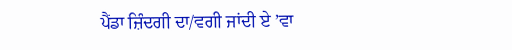ਪੈਂਡਾ ਜ਼ਿੰਦਗੀ ਦਾ/ਵਗੀ ਜਾਂਦੀ ਏ ’ਵਾ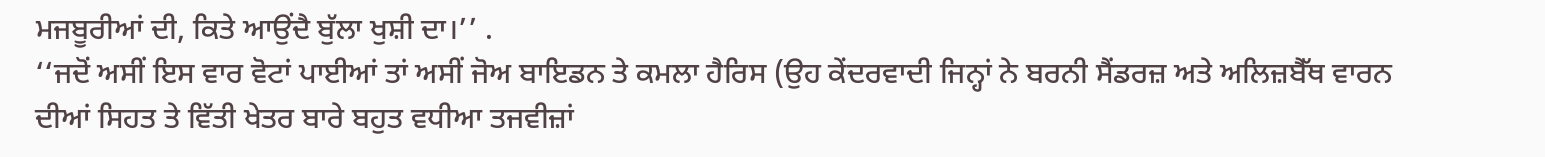ਮਜਬੂਰੀਆਂ ਦੀ, ਕਿਤੇ ਆਉਂਦੈ ਬੁੱਲਾ ਖੁਸ਼ੀ ਦਾ।’’ .
‘‘ਜਦੋਂ ਅਸੀਂ ਇਸ ਵਾਰ ਵੋਟਾਂ ਪਾਈਆਂ ਤਾਂ ਅਸੀਂ ਜੋਅ ਬਾਇਡਨ ਤੇ ਕਮਲਾ ਹੈਰਿਸ (ਉਹ ਕੇਂਦਰਵਾਦੀ ਜਿਨ੍ਹਾਂ ਨੇ ਬਰਨੀ ਸੈਂਡਰਜ਼ ਅਤੇ ਅਲਿਜ਼ਬੈੱਥ ਵਾਰਨ ਦੀਆਂ ਸਿਹਤ ਤੇ ਵਿੱਤੀ ਖੇਤਰ ਬਾਰੇ ਬਹੁਤ ਵਧੀਆ ਤਜਵੀਜ਼ਾਂ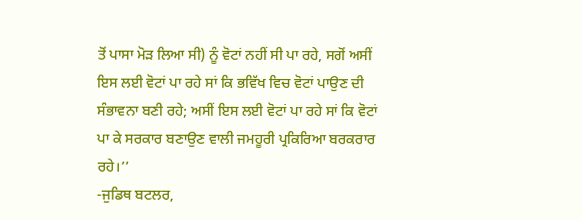ਤੋਂ ਪਾਸਾ ਮੋੜ ਲਿਆ ਸੀ) ਨੂੰ ਵੋਟਾਂ ਨਹੀਂ ਸੀ ਪਾ ਰਹੇ, ਸਗੋਂ ਅਸੀਂ ਇਸ ਲਈ ਵੋਟਾਂ ਪਾ ਰਹੇ ਸਾਂ ਕਿ ਭਵਿੱਖ ਵਿਚ ਵੋਟਾਂ ਪਾਉਣ ਦੀ ਸੰਭਾਵਨਾ ਬਣੀ ਰਹੇ; ਅਸੀਂ ਇਸ ਲਈ ਵੋਟਾਂ ਪਾ ਰਹੇ ਸਾਂ ਕਿ ਵੋਟਾਂ ਪਾ ਕੇ ਸਰਕਾਰ ਬਣਾਉਣ ਵਾਲੀ ਜਮਹੂਰੀ ਪ੍ਰਕਿਰਿਆ ਬਰਕਰਾਰ ਰਹੇ।’’
-ਜੁਡਿਥ ਬਟਲਰ,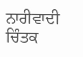ਨਾਰੀਵਾਦੀ ਚਿੰਤਕ